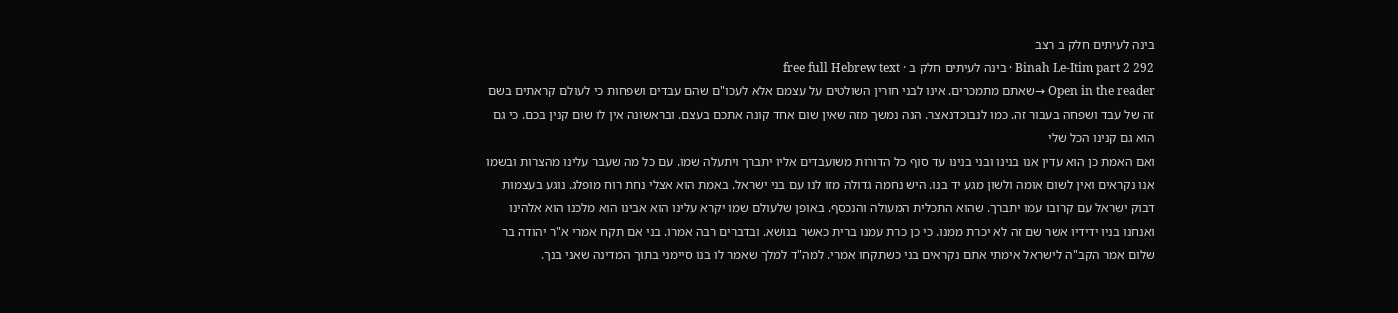בינה לעיתים חלק ב רצב
Binah Le-Itim part 2 292 · בינה לעיתים חלק ב · free full Hebrew text
Open in the reader →שאתם מתמכרים. אינו לבני חורין השולטים על עצמם אלא לעכו"ם שהם עבדים ושפחות כי לעולם קראתים בשם זה של עבד ושפחה בעבור זה. כמו לנבוכדנאצר. הנה נמשך מזה שאין שום אחד קונה אתכם בעצם. ובראשונה אין לו שום קנין בכם. כי גם הוא גם קנינו הכל שלי
ואם האמת כן הוא עדין אנו בנינו ובני בנינו עד סוף כל הדורות משועבדים אליו יתברך ויתעלה שמו. עם כל מה שעבר עלינו מהצרות ובשמו אנו נקראים ואין לשום אומה ולשון מגע יד בנו. היש נחמה גדולה מזו לנו עם בני ישראל. באמת הוא אצלי נחת רוח מופלג. נוגע בעצמות דבוק ישראל עם קרובו עמו יתברך. שהוא התכלית המעולה והנכסף. באופן שלעולם שמו יקרא עלינו הוא אבינו הוא מלכנו הוא אלהינו ואנחנו בניו ידידיו אשר שם זה לא יכרת ממנו. כי כן כרת עמנו ברית כאשר בנושא. ובדברים רבה אמרו. בני אם תקח אמרי א"ר יהודה בר שלום אמר הקב"ה לישראל אימתי אתם נקראים בני כשתקחו אמרי. למה"ד למלך שאמר לו בנו סיימני בתוך המדינה שאני בנך.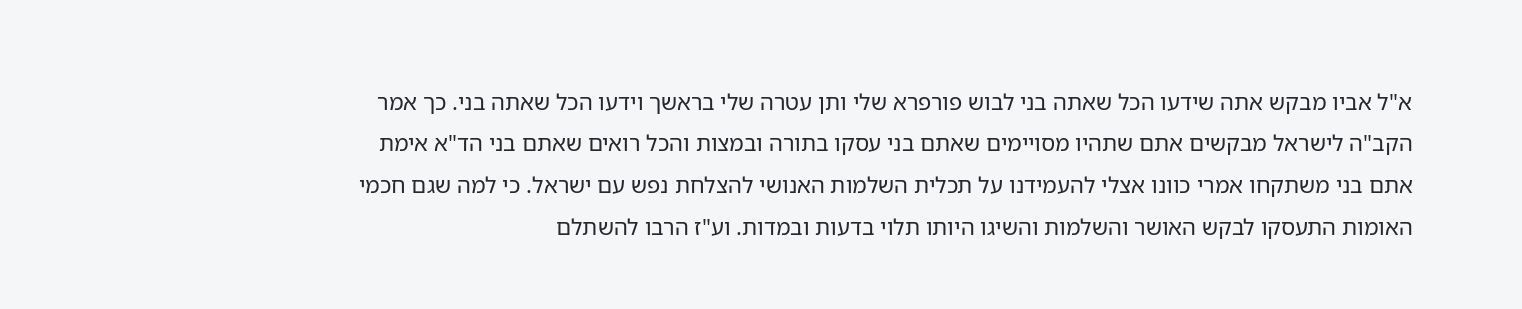א"ל אביו מבקש אתה שידעו הכל שאתה בני לבוש פורפרא שלי ותן עטרה שלי בראשך וידעו הכל שאתה בני. כך אמר הקב"ה לישראל מבקשים אתם שתהיו מסויימים שאתם בני עסקו בתורה ובמצות והכל רואים שאתם בני הד"א אימת אתם בני משתקחו אמרי כוונו אצלי להעמידנו על תכלית השלמות האנושי להצלחת נפש עם ישראל. כי למה שגם חכמי האומות התעסקו לבקש האושר והשלמות והשיגו היותו תלוי בדעות ובמדות. וע"ז הרבו להשתלם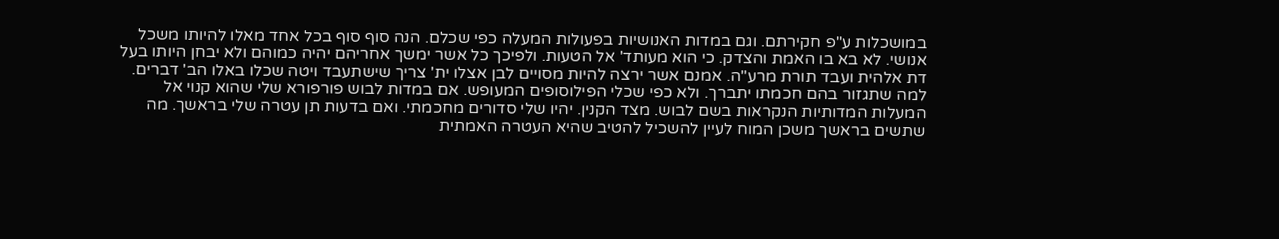במושכלות ע"פ חקירתם. וגם במדות האנושיות בפעולות המעלה כפי שכלם. הנה סוף סוף בכל אחד מאלו להיותו משכל אנושי. לא בא בו האמת והצדק. כי הוא מעותד' אל הטעות. ולפיכך כל אשר ימשך אחריהם יהיה כמוהם ולא יבחן היותו בעל דת אלהית ועבד תורת מרע"ה. אמנם אשר ירצה להיות מסויים לבן אצלו ית' צריך שישתעבד ויטה שכלו באלו הב' דברים. למה שתגזור בהם חכמתו יתברך. ולא כפי שכלי הפילוסופים המעופש. אם במדות לבוש פורפורא שלי שהוא קנוי אל המעלות המדותיות הנקראות בשם לבוש. מצד הקנין. יהיו שלי סדורים מחכמתי. ואם בדעות תן עטרה שלי בראשך. מה שתשים בראשך משכן המוח לעיין להשכיל להטיב שהיא העטרה האמתית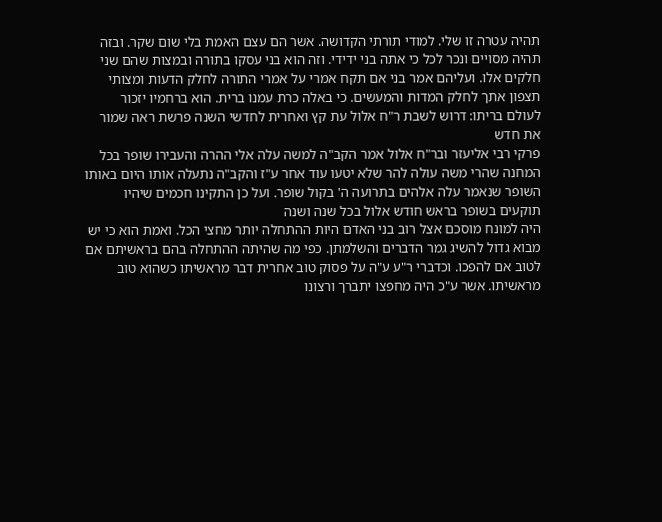תהיה עטרה זו שלי. למודי תורתי הקדושה. אשר הם עצם האמת בלי שום שקר. ובזה תהיה מסויים ונכר לכל כי אתה בני ידידי. וזה הוא בני עסקו בתורה ובמצות שהם שני חלקים אלו. ועליהם אמר בני אם תקח אמרי על אמרי התורה לחלק הדעות ומצותי תצפון אתך לחלק המדות והמעשים. כי באלה כרת עמנו ברית. הוא ברחמיו יזכור לעולם בריתו: דרוש לשבת ר"ח אלול עת קץ ואחרית לחדשי השנה פרשת ראה שמור את חדש
פרקי רבי אליעזר ובר"ח אלול אמר הקב"ה למשה עלה אלי ההרה והעבירו שופר בכל המחנה שהרי משה עולה להר שלא יטעו עוד אחר ע"ז והקב"ה נתעלה אותו היום באותו השופר שנאמר עלה אלהים בתרועה ה' בקול שופר. ועל כן התקינו חכמים שיהיו תוקעים בשופר בראש חודש אלול בכל שנה ושנה
היה למונח מוסכם אצל רוב בני האדם היות ההתחלה יותר מחצי הכל. ואמת הוא כי יש מבוא גדול להשיג גמר הדברים והשלמתן. כפי מה שהיתה ההתחלה בהם בראשיתם אם לטוב אם להפכו. וכדברי ר"ע ע"ה על פסוק טוב אחרית דבר מראשיתו כשהוא טוב מראשיתו. אשר ע"כ היה מחפצו יתברך ורצונו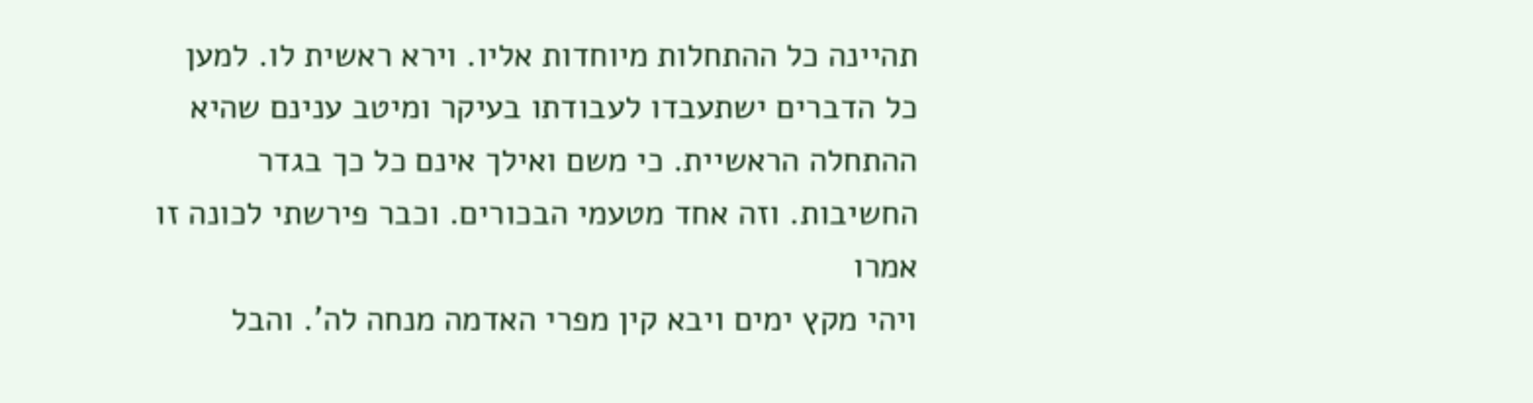תהיינה כל ההתחלות מיוחדות אליו. וירא ראשית לו. למען כל הדברים ישתעבדו לעבודתו בעיקר ומיטב ענינם שהיא ההתחלה הראשיית. כי משם ואילך אינם כל כך בגדר החשיבות. וזה אחד מטעמי הבכורים. וכבר פירשתי לכונה זו אמרו
ויהי מקץ ימים ויבא קין מפרי האדמה מנחה לה'. והבל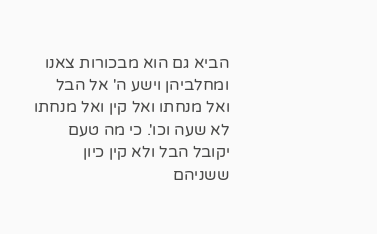הביא גם הוא מבכורות צאנו ומחלביהן וישע ה' אל הבל ואל מנחתו ואל קין ואל מנחתו לא שעה וכו'. כי מה טעם יקובל הבל ולא קין כיון ששניהם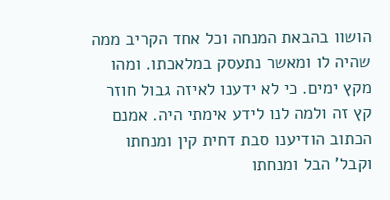הושוו בהבאת המנחה וכל אחד הקריב ממה שהיה לו ומאשר נתעסק במלאכתו. ומהו מקץ ימים. כי לא ידענו לאיזה גבול חוזר קץ זה ולמה לנו לידע אימתי היה. אמנם הכתוב הודיענו סבת דחית קין ומנחתו וקבל' הבל ומנחתו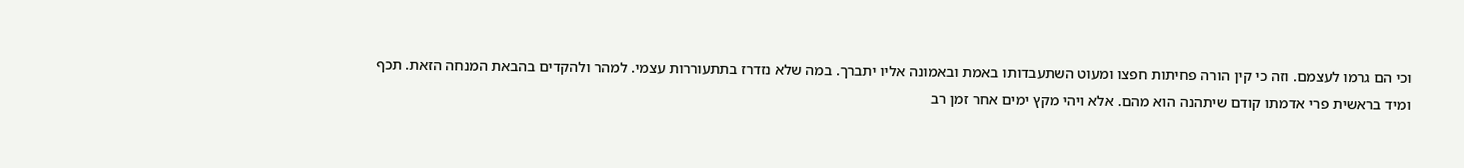וכי הם גרמו לעצמם. וזה כי קין הורה פחיתות חפצו ומעוט השתעבדותו באמת ובאמונה אליו יתברך. במה שלא נזדרז בתתעוררות עצמי. למהר ולהקדים בהבאת המנחה הזאת. תכף ומיד בראשית פרי אדמתו קודם שיתהנה הוא מהם. אלא ויהי מקץ ימים אחר זמן רב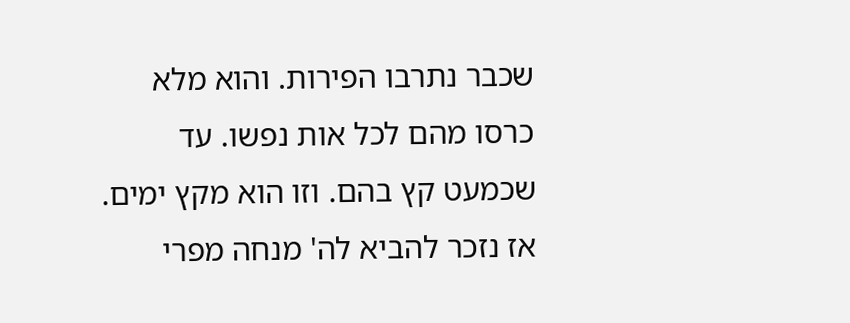שכבר נתרבו הפירות. והוא מלא כרסו מהם לכל אות נפשו. עד שכמעט קץ בהם. וזו הוא מקץ ימים. אז נזכר להביא לה' מנחה מפרי